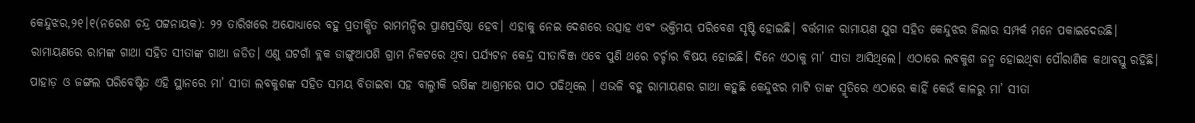କେନ୍ଦୁଝର,୨୧।୧(ନରେଶ ଚନ୍ଦ୍ର ପଟ୍ଟନାୟକ): ୨୨ ତାରିଖରେ ଅଯୋଧ୍ୟାରେ ବହୁ ପ୍ରତୀକ୍ଷିତ ରାମମନ୍ଦିର ପ୍ରାଣପ୍ରତିଷ୍ଠା ହେବ। ଏହାକୁ ନେଇ ଦେଶରେ ଉତ୍ସାହ ଏବଂ ଭକ୍ତିମୟ ପରିବେଶ ସୃଷ୍ଟି ହୋଇଛି। ବର୍ତ୍ତମାନ ରାମାୟଣ ଯୁଗ ସହିତ କେନ୍ଦୁଝର ଜିଲାର ସମ୍ପର୍କ ମନେ ପକାଇଦେଉଛି। ରାମାୟଣରେ ରାମଙ୍କ ଗାଥା ସହିତ ସୀତାଙ୍କ ଗାଥା ଜଡିତ। ଏଣୁ ଘଟଗାଁ ବ୍ଲକ ଡାଙ୍ଗୁଆପଶି ଗ୍ରାମ ନିକଟରେ ଥିବା ପର୍ଯ୍ୟଟନ କେନ୍ଦ୍ର ସୀତାବିଞ୍ଜ ଏବେ ପୁଣି ଥରେ ଚର୍ଚ୍ଚାର ବିଷୟ ହୋଇଛି। ଦିନେ ଏଠାକୁ ମା’ ସୀତା ଆସିଥିଲେ। ଏଠାରେ ଲବକୁଶ ଜନ୍ମ ହୋଇଥିବା ପୌରାଣିକ କଥାବସ୍ତୁ ରହିଛି। ପାହାଡ଼ ଓ ଜଙ୍ଗଲ ପରିବେଷ୍ଟିତ ଏହି ସ୍ଥାନରେ ମା’ ସୀତା ଲବକୁଶଙ୍କ ସହିତ ସମୟ ବିତାଇବା ସହ ବାଲ୍ମୀକି ଋଷିଙ୍କ ଆଶ୍ରମରେ ପାଠ ପଢିଥିଲେ । ଏଭଳି ବହୁ ରାମାୟଣର ଗାଥା କହୁଛି କେନ୍ଦୁଝର ମାଟି ତାଙ୍କ ସ୍ମୃତିରେ ଏଠାରେ କାହିଁ କେଉଁ କାଳରୁ ମା’ ସୀତା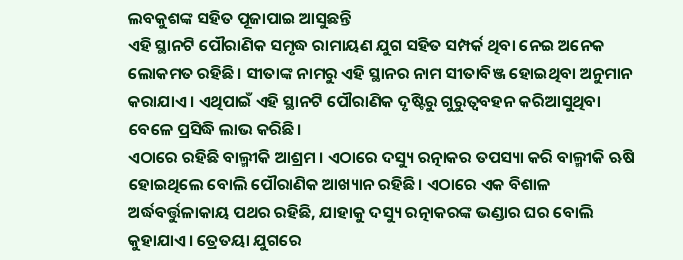ଲବକୁଶଙ୍କ ସହିତ ପୂଜାପାଇ ଆସୁଛନ୍ତି
ଏହି ସ୍ଥାନଟି ପୌରାଣିକ ସମୃଦ୍ଧ ରାମାୟଣ ଯୁଗ ସହିତ ସମ୍ପର୍କ ଥିବା ନେଇ ଅନେକ ଲୋକମତ ରହିଛି। ସୀତାଙ୍କ ନାମରୁ ଏହି ସ୍ଥାନର ନାମ ସୀତାବିଞ୍ଜ ହୋଇଥିବା ଅନୁମାନ କରାଯାଏ । ଏଥିପାଇଁ ଏହି ସ୍ଥାନଟି ପୌରାଣିକ ଦୃଷ୍ଟିରୁ ଗୁରୁତ୍ୱବହନ କରିଆସୁଥିବା ବେଳେ ପ୍ରସିଦ୍ଧି ଲାଭ କରିଛି।
ଏଠାରେ ରହିଛି ବାଲ୍ମୀକି ଆଶ୍ରମ । ଏଠାରେ ଦସ୍ୟୁ ରତ୍ନାକର ତପସ୍ୟା କରି ବାଲ୍ମୀକି ଋଷି ହୋଇଥିଲେ ବୋଲି ପୌରାଣିକ ଆଖ୍ୟାନ ରହିଛି। ଏଠାରେ ଏକ ବିଶାଳ ଅର୍ଦ୍ଧବର୍ତ୍ତୁଳାକାୟ ପଥର ରହିଛି, ଯାହାକୁ ଦସ୍ୟୁ ରତ୍ନାକରଙ୍କ ଭଣ୍ଡାର ଘର ବୋଲି କୁହାଯାଏ। ତ୍ରେତୟା ଯୁଗରେ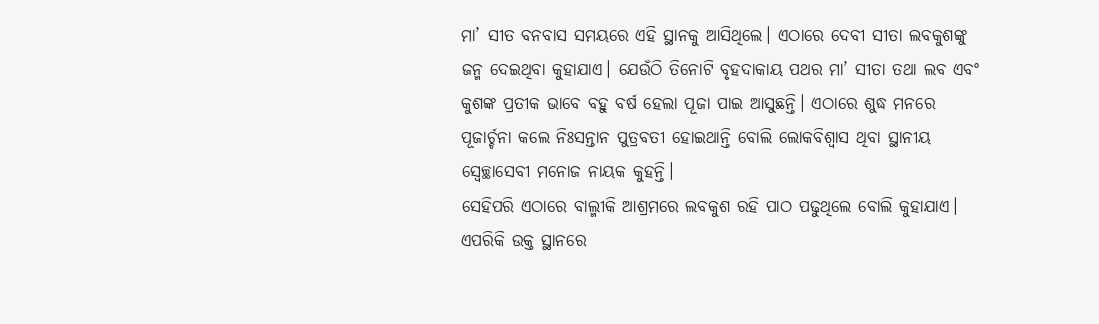ମା’ ସୀତ ବନବାସ ସମୟରେ ଏହି ସ୍ଥାନକୁ ଆସିଥିଲେ। ଏଠାରେ ଦେବୀ ସୀତା ଲବକୁଶଙ୍କୁ ଜନ୍ମ ଦେଇଥିବା କୁହାଯାଏ। ଯେଉଁଠି ତିନୋଟି ବୃହଦାକାୟ ପଥର ମା’ ସୀତା ତଥା ଲବ ଏବଂ କୁଶଙ୍କ ପ୍ରତୀକ ଭାବେ ବହୁ ବର୍ଷ ହେଲା ପୂଜା ପାଇ ଆସୁଛନ୍ତି। ଏଠାରେ ଶୁଦ୍ଧ ମନରେ ପୂଜାର୍ଚ୍ଚନା କଲେ ନିଃସନ୍ତାନ ପୁତ୍ରବତୀ ହୋଇଥାନ୍ତି ବୋଲି ଲୋକବିଶ୍ୱାସ ଥିବା ସ୍ଥାନୀୟ ସ୍ବେଚ୍ଛାସେବୀ ମନୋଜ ନାୟକ କୁହନ୍ତି।
ସେହିପରି ଏଠାରେ ବାଲ୍ମୀକି ଆଶ୍ରମରେ ଲବକୁଶ ରହି ପାଠ ପଢୁଥିଲେ ବୋଲି କୁହାଯାଏ। ଏପରିକି ଉକ୍ତ ସ୍ଥାନରେ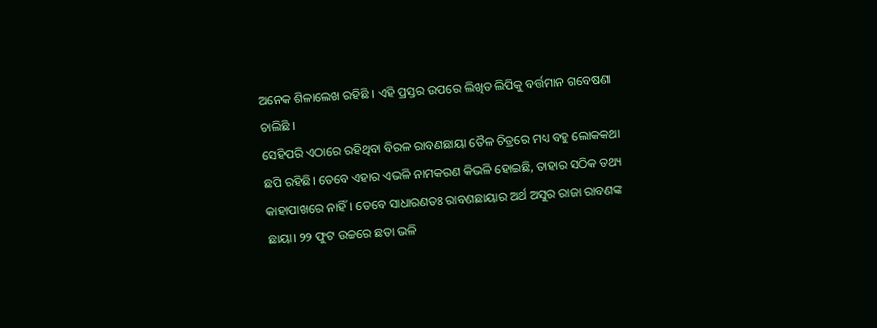ଅନେକ ଶିଳାଲେଖ ରହିଛି । ଏହି ପ୍ରସ୍ତର ଉପରେ ଲିଖିତ ଲିପିକୁ ବର୍ତ୍ତମାନ ଗବେଷଣା ଚାଲିଛି ।
ସେହିପରି ଏଠାରେ ରହିଥିବା ବିରଳ ରାବଣଛାୟା ତୈଳ ଚିତ୍ରରେ ମଧ୍ୟ ବହୁ ଲୋକକଥା ଛପି ରହିଛି। ତେବେ ଏହାର ଏଭଳି ନାମକରଣ କିଭଳି ହୋଇଛି, ତାହାର ସଠିକ ତଥ୍ୟ କାହାପାଖରେ ନାହିଁ। ତେବେ ସାଧାରଣତଃ ରାବଣଛାୟାର ଅର୍ଥ ଅସୁର ରାଜା ରାବଣଙ୍କ ଛାୟା। ୨୨ ଫୁଟ ଉଚ୍ଚରେ ଛତା ଭଳି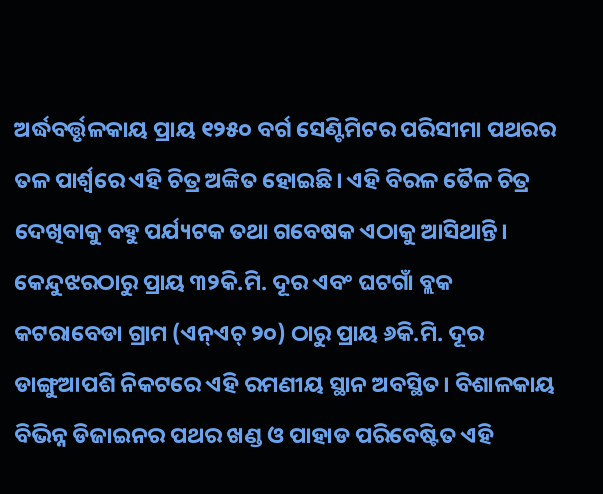ଅର୍ଦ୍ଧବର୍ତ୍ତୃଳକାୟ ପ୍ରାୟ ୧୨୫୦ ବର୍ଗ ସେଣ୍ଟିମିଟର ପରିସୀମା ପଥରର ତଳ ପାର୍ଶ୍ୱରେ ଏହି ଚିତ୍ର ଅଙ୍କିତ ହୋଇଛି। ଏହି ବିରଳ ତୈଳ ଚିତ୍ର ଦେଖିବାକୁ ବହୁ ପର୍ଯ୍ୟଟକ ତଥା ଗବେଷକ ଏଠାକୁ ଆସିଥାନ୍ତି।
କେନ୍ଦୁଝରଠାରୁ ପ୍ରାୟ ୩୨କି.ମି. ଦୂର ଏବଂ ଘଟଗାଁ ବ୍ଲକ କଟରାବେଡା ଗ୍ରାମ (ଏନ୍ଏଚ୍ ୨୦) ଠାରୁ ପ୍ରାୟ ୬କି.ମି. ଦୂର ଡାଙ୍ଗୁଆପଶି ନିକଟରେ ଏହି ରମଣୀୟ ସ୍ଥାନ ଅବସ୍ଥିତ। ବିଶାଳକାୟ ବିଭିନ୍ନ ଡିଜାଇନର ପଥର ଖଣ୍ଡ ଓ ପାହାଡ ପରିବେଷ୍ଟିତ ଏହି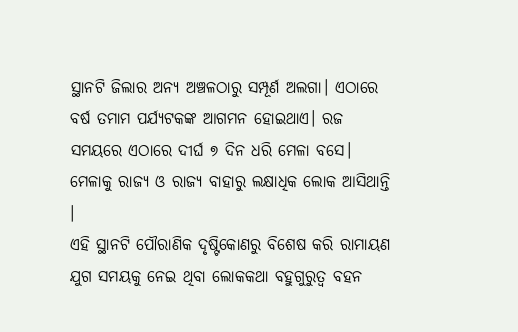ସ୍ଥାନଟି ଜିଲାର ଅନ୍ୟ ଅଞ୍ଚଳଠାରୁ ସମ୍ପୂର୍ଣ ଅଲଗା। ଏଠାରେ ବର୍ଷ ତମାମ ପର୍ଯ୍ୟଟକଙ୍କ ଆଗମନ ହୋଇଥାଏ। ରଜ ସମୟରେ ଏଠାରେ ଦୀର୍ଘ ୭ ଦିନ ଧରି ମେଳା ବସେ। ମେଳାକୁ ରାଜ୍ୟ ଓ ରାଜ୍ୟ ବାହାରୁ ଲକ୍ଷାଧିକ ଲୋକ ଆସିଥାନ୍ତି ।
ଏହି ସ୍ଥାନଟି ପୌରାଣିକ ଦୃଷ୍ଟିକୋଣରୁ ବିଶେଷ କରି ରାମାୟଣ ଯୁଗ ସମୟକୁ ନେଇ ଥିବା ଲୋକକଥା ବହୁଗୁରୁତ୍ୱ ବହନ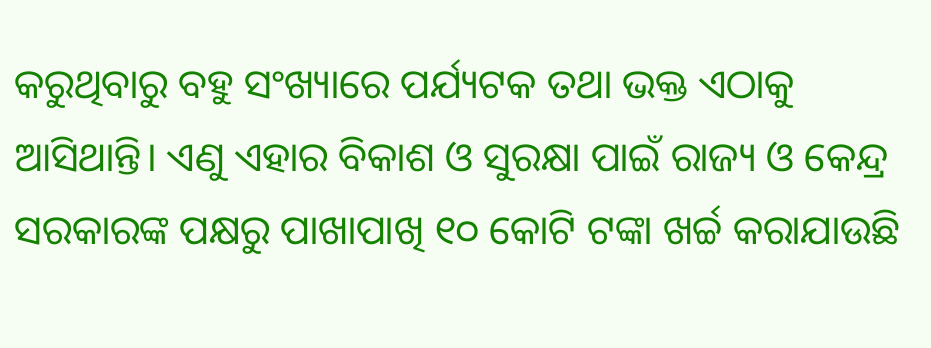କରୁଥିବାରୁ ବହୁ ସଂଖ୍ୟାରେ ପର୍ଯ୍ୟଟକ ତଥା ଭକ୍ତ ଏଠାକୁ ଆସିଥାନ୍ତି। ଏଣୁ ଏହାର ବିକାଶ ଓ ସୁରକ୍ଷା ପାଇଁ ରାଜ୍ୟ ଓ କେନ୍ଦ୍ର ସରକାରଙ୍କ ପକ୍ଷରୁ ପାଖାପାଖି ୧୦ କୋଟି ଟଙ୍କା ଖର୍ଚ୍ଚ କରାଯାଉଛି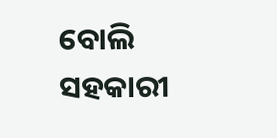ବୋଲି ସହକାରୀ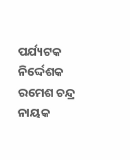ପର୍ଯ୍ୟଟକ ନିର୍ଦ୍ଦେଶକ ରମେଶ ଚନ୍ଦ୍ର ନାୟକ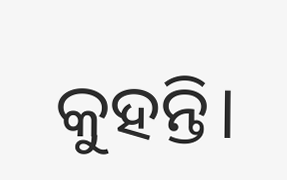କୁହନ୍ତି।